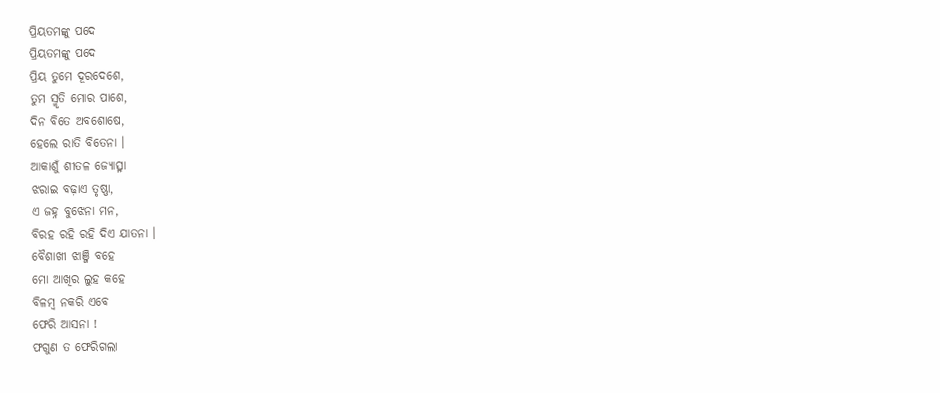ପ୍ରିୟତମଙ୍କୁ ପଦେ
ପ୍ରିୟତମଙ୍କୁ ପଦେ
ପ୍ରିୟ ତୁମେ ଦୂରଦେଶେ,
ତୁମ ସ୍ମୃତି ମୋର ପାଶେ,
ଦିନ ବିତେ ଅବଶୋଷେ,
ହେଲେ ରାତି ବିତେନା ।
ଆକାଶୁଁ ଶୀତଳ ଜ୍ୟୋତ୍ସ୍ନା
ଝରାଇ ବଢ଼ାଏ ତୃଷ୍ଣା,
ଏ ଜହ୍ନ ବୁଝେନା ମନ,
ବିରହ ରହି ରହି ଦିଏ ଯାତନା ।
ବୈଶାଖୀ ଝାଞ୍ଜି ବହେ
ମୋ ଆଖିର ଲୁହ କହେ
ବିଳମ୍ବ ନକରି ଏବେ
ଫେରି ଆସନା !
ଫଗୁଣ ତ ଫେରିଗଲା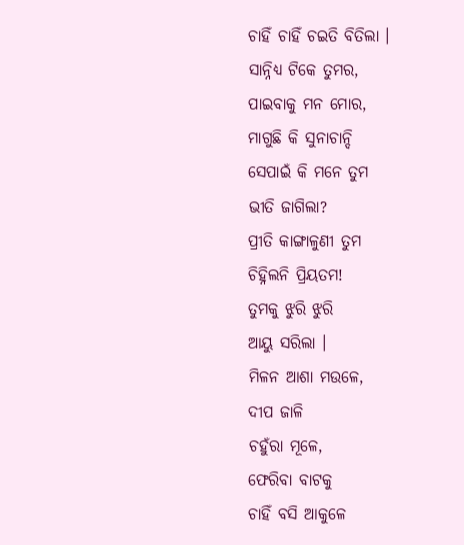ଚାହିଁ ଚାହିଁ ଚଇତି ବିତିଲା ।
ସାନ୍ନିଧ୍ୟ ଟିକେ ତୁମର,
ପାଇବାକୁ ମନ ମୋର,
ମାଗୁଛି କି ସୁନାଚାନ୍ଦି
ସେପାଇଁ କି ମନେ ତୁମ
ଭୀତି ଜାଗିଲା?
ପ୍ରୀତି କାଙ୍ଗାଳୁଣୀ ତୁମ
ଚିହ୍ନିଲନି ପ୍ରିୟତମ!
ତୁମକୁ ଝୁରି ଝୁରି
ଆୟୁ ସରିଲା ।
ମିଳନ ଆଶା ମଉଳେ,
ଦୀପ ଜାଳି
ଚହୁଁରା ମୂଳେ,
ଫେରିବା ବାଟକୁ
ଚାହିଁ ବସି ଆକୁଳେ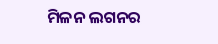ମିଳନ ଲଗନର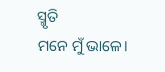ସ୍ମୃତି
ମନେ ମୁଁ ଭାଳେ।